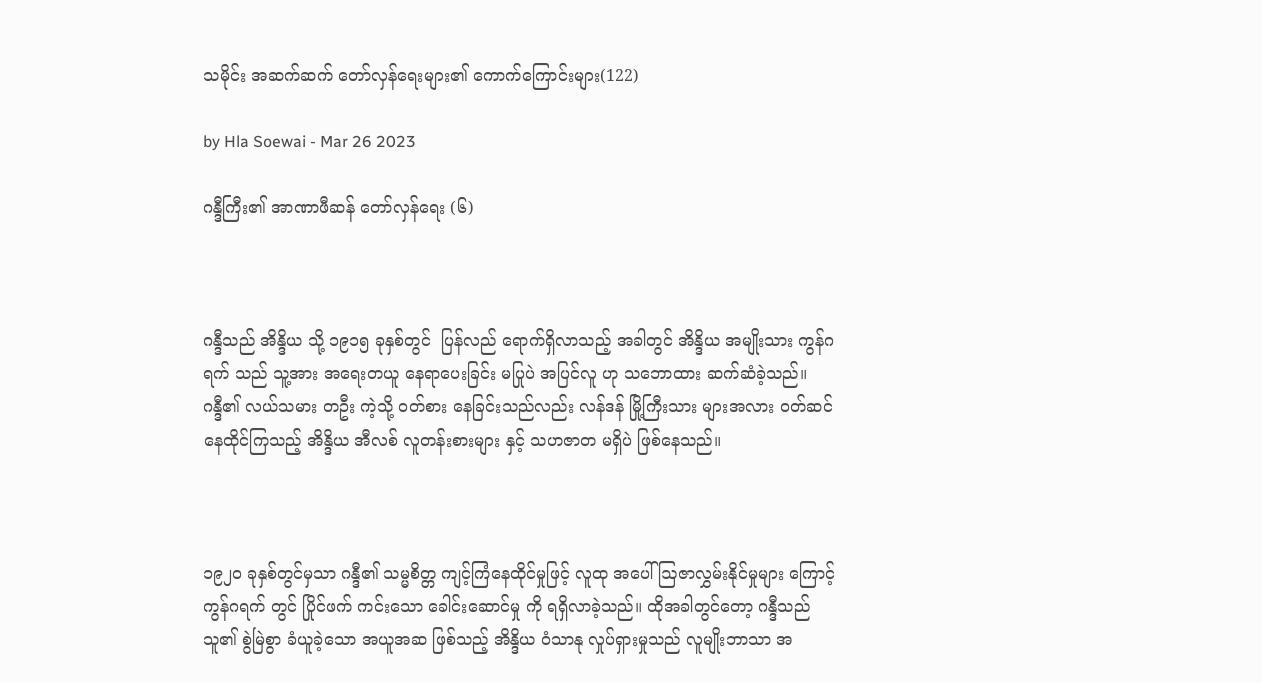သမိုင်း အဆက်ဆက် တော်လှန်ရေးများ၏ ကောက်ကြောင်းများ(122)

by Hla Soewai - Mar 26 2023

ဂန္ဒီကြီး၏ အာဏာဖီဆန် တော်လှန်ရေး (၆)



ဂန္ဒီသည် အိန္ဒိယ သို့ ၁၉၁၅ ခုနှစ်တွင်  ပြန်လည် ရောက်ရှိလာသည့် အခါတွင် အိန္ဒိယ အမျိုးသား ကွန်ဂရက် သည် သူ့အား အရေးတယူ နေရာပေးခြင်း မပြုပဲ အပြင်လူ ဟု သဘောထား ဆက်ဆံခဲ့သည်။ ဂန္ဒီ၏ လယ်သမား တဦး ကဲ့သို့ ဝတ်စား နေခြင်းသည်လည်း လန်ဒန် မြို့ကြီးသား များအလား ဝတ်ဆင်နေထိုင်ကြသည့် အိန္ဒိယ အီလစ် လူတန်းစားများ နှင့် သဟဇာတ မရှိပဲ ဖြစ်နေသည်။



၁၉၂၀ ခုနှစ်တွင်မှသာ ဂန္ဒီ၏ သမ္မစိတ္တ ကျင့်ကြံနေထိုင်မှုဖြင့် လူထု အပေါ် ဩဇာလွှမ်းနိုင်မှုများ ကြောင့် ကွန်ဂရက် တွင် ပြိုင်ဖက် ကင်းသော ခေါင်းဆောင်မှု ကို ရရှိလာခဲ့သည်။ ထိုအခါတွင်တော့ ဂန္ဒီသည် သူ၏ စွဲမြဲစွာ ခံယူခဲ့သော အယူအဆ ဖြစ်သည့် အိန္ဒိယ ဝံသာနု လှုပ်ရှားမှုသည် လူမျိုးဘာသာ အ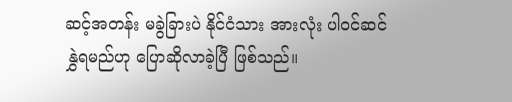ဆင့်အတန်း မခွဲခြားပဲ နိုင်ငံသား အားလုံး ပါဝင်ဆင်နွှဲရမည်ဟု ပြောဆိုလာခဲ့ပြီ ဖြစ်သည်။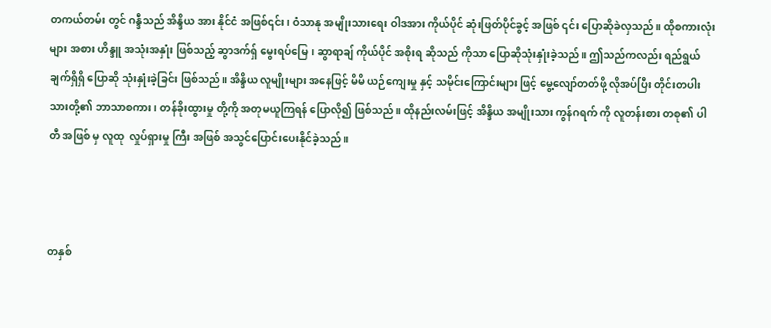တကယ်တမ်း တွင် ဂန္ဒီသည် အိန္ဒိယ အား နိုင်ငံ အဖြစ်၎င်း၊ ဝံသာနု အမျိုးသားရေး ဝါဒအား ကိုယ်ပိုင် ဆုံးဖြတ်ပိုင်ခွင့် အဖြစ် ၎င်း ပြောဆိုခဲလှသည်။ ထိုစကားလုံးများ အစား ဟိန္ဒူ အသုံးအနှုံး ဖြစ်သည့် ဆွာဒက်ရှ် မွေးရပ်မြေ၊ ဆွာရာချ် ကိုယ်ပိုင် အစိုးရ ဆိုသည် ကိုသာ ပြောဆိုသုံးနှုံးခဲ့သည်။ ဤသည်ကလည်း ရည်ရွယ်ချက်ရှိရှိ ပြောဆို သုံးနှုံးခဲ့ခြင်း ဖြစ်သည်။ အိန္ဒိယ လူမျိုးများ အနေဖြင့် မိမိ ယဉ်ကျေးမှု နှင့် သမိုင်းကြောင်းများ ဖြင့် မွေ့လျော်တတ်ဖို့ လိုအပ်ပြီး တိုင်းတပါးသားတို့၏ ဘာသာစကား၊ တန်ခိုးထွားမှု တို့ကို အတုမယူကြရန် ပြောလို၍ ဖြစ်သည်။ ထိုနည်းလမ်းဖြင့် အိန္ဒိယ အမျိုးသား ကွန်ဂရက် ကို လူတန်းစား တစု၏ ပါတီ အဖြစ် မှ လူထု  လှုပ်ရှားမှု ကြီး အဖြစ် အသွင်ပြောင်းပေးနိုင်ခဲ့သည်။



တနှစ်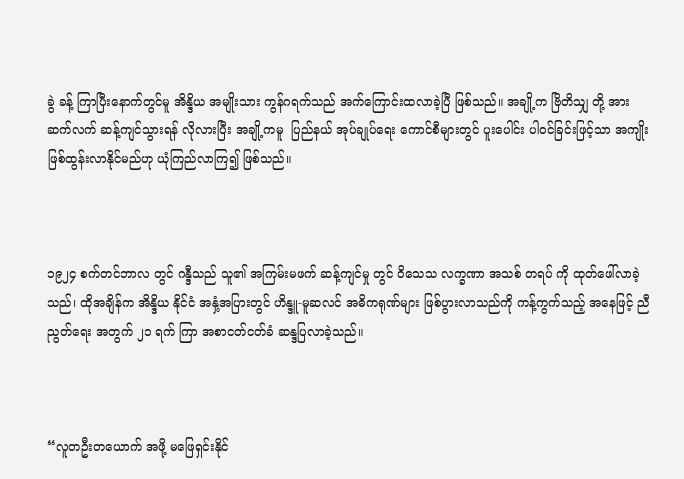ခွဲ ခန့် ကြာပြီးနောက်တွင်မူ အိန္ဒိယ အမျိုးသား ကွန်ဂရက်သည် အက်ကြောင်းထလာခဲ့ပြီ ဖြစ်သည်။ အချို့က ဗြိတိသျှ တို့ အား ဆက်လက် ဆန့်ကျင်သွားရန် လိုလားပြီး အချို့ကမူ  ပြည်နယ် အုပ်ချုပ်‌ရေး ကောင်စီများတွင် ပူးပေါင်း ပါဝင်ခြင်းဖြင့်သာ အကျိုး ဖြစ်ထွန်းလာနိုင်မည်ဟု ယုံကြည်လာကြ၍ ဖြစ်သည်။



၁၉၂၄ စက်တင်ဘာလ တွင် ဂန္ဒီသည် သူ၏ အကြမ်းမဖက် ဆန့်ကျင်မှု တွင် ဝိသေသ လက္ခဏာ အသစ် တရပ် ကို ထုတ်ဖေါ်လာခဲ့သည်၊ ထိုအချိန်က အိန္ဒိယ နိုင်ငံ အနှံ့အပြားတွင် ဟိန္ဒူ-မူဆလင် အဓိကရုဏ်များ ဖြစ်ပွားလာသည်ကို ကန့်ကွက်သည့် အနေဖြင့် ညီညွတ်‌ရေး အတွက် ၂၁ ရက် ကြာ အစာငတ်ငတ်ခံ ဆန္ဒပြလာခဲ့သည်။



“လူတဦးတယောက် အဖို့ မဖြေရှင်းနိုင်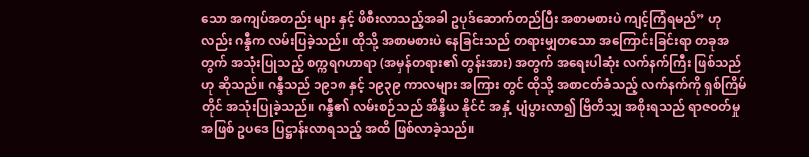သော အကျပ်အတည်း များ နှင့် ဖိစီးလာသည့်အခါ ဥပုဒ်ဆောက်တည်ပြီး အစာမစားပဲ ကျင့်ကြံရမည်” ဟုလည်း ဂန္ဒီက လမ်းပြခဲ့သည်။ ထိုသို့ အစာမစားပဲ နေခြင်းသည် တရားမျှတသော အကြောင်းခြင်းရာ တခုအတွက် အသုံးပြုသည့် စက္ကရဂဟာရာ (အမှန်တရား၏ တွန်းအား) အတွက် အရေးပါဆုံး လက်နက်ကြီး ဖြစ်သည်ဟု ဆိုသည်။ ဂန္ဒီသည် ၁၉၁၈ နှင့် ၁၉၃၉ ကာလများ အကြား တွင် ထိုသို့ အစာငတ်ခံသည့် လက်နက်ကို ရှစ်ကြိမ်တိုင် အသုံးပြုခဲ့သည်။ ဂန္ဒီ၏ လမ်းစဉ်သည် အိန္ဒိယ နိုင်ငံ အနှံ့ ပျံပွားလာ၍ ဗြိတိသျှ အစိုးရသည် ရာဇဝတ်မှု အဖြစ် ဥပဒေ ပြဋ္ဌာန်းလာရသည့် အထိ ဖြစ်လာခဲ့သည်။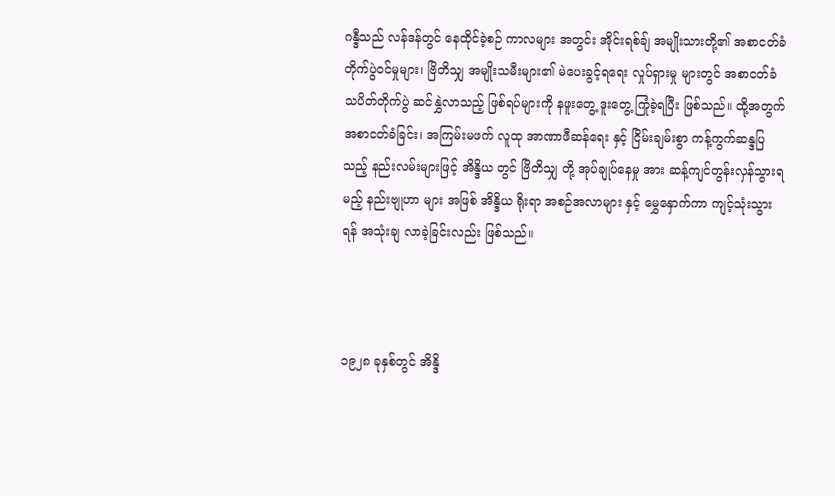ဂန္ဒီသည် လန်ဒန်တွင် နေထိုင်ခဲ့စဉ် ကာလများ အတွင်း အိုင်းရစ်ချ် အမျိုးသားတို့၏ အစာငတ်ခံ တိုက်ပွဲဝင်မှုများ၊ ဗြိတိသျှ အမျိုးသမီးများ၏ မဲပေးခွင့်ရရေး လှုပ်ရှားမှု များတွင် အစာငတ်ခံ သပိတ်တိုက်ပွဲ ဆင်နွှဲလာသည့် ဖြစ်ရပ်များကို နဖူးတွေ့ ဒူးတွေ့ ကြုံခဲ့ရပြီး ဖြစ်သည်။ ထို့အတွက် အစာငတ်ခံခြင်း၊ အကြမ်းမဖက် လူထု အာဏာဖီဆန်ရေး နှင့် ငြိမ်းချမ်းစွာ ကန့်ကွက်ဆန္ဒပြသည့် နည်းလမ်းများဖြင့် အိန္ဒိယ တွင် ဗြိတိသျှ တို့ အုပ်ချုပ်နေမှု အား ဆန့်ကျင်တွန်းလှန်သွားရမည့် နည်းဗျုဟာ များ အဖြစ် အိန္ဒိယ ရိုးရာ အစဉ်အလာများ နှင့် မွှေနှောက်ကာ ကျင့်သုံးသွားရန် အသုံးချ လာခဲ့ခြင်းလည်း ဖြစ်သည်။



၁၉၂၈ ခုနှစ်တွင် အိန္ဒိ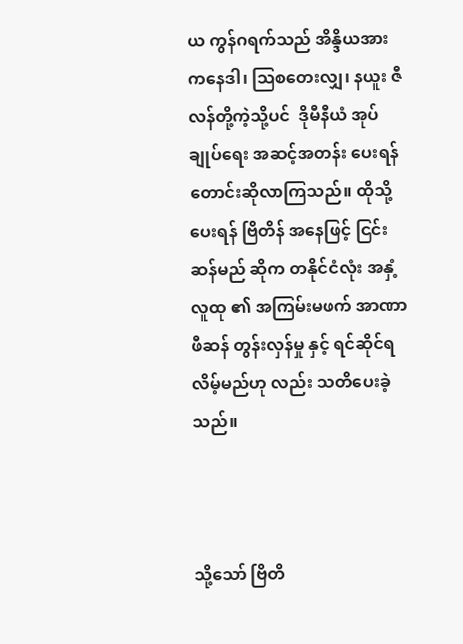ယ ကွန်ဂရက်သည် အိန္ဒိယအား ကနေဒါ၊ ဩစတေးလျှ၊ နယူး ဇီလန်တို့ကဲ့သို့ပင်  ဒိုမီနီယံ အုပ်ချုပ်ရေး အဆင့်အတန်း ပေးရန် တောင်းဆိုလာကြသည်။ ထိုသို့ပေးရန် ဗြိတိန် အနေဖြင့် ငြင်းဆန်မည် ဆိုက တနိုင်ငံလုံး အနှံ့ လူထု ၏ အကြမ်းမဖက် အာဏာဖီဆန် တွန်းလှန်မှု နှင့် ရင်ဆိုင်ရလိမ့်မည်ဟု လည်း သတိပေးခဲ့သည်။



သို့သော် ဗြိတိ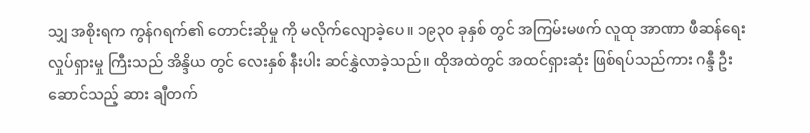သျှ အစိုးရက ကွန်ဂရက်၏ တောင်းဆိုမှု ကို မလိုက်လျောခဲ့ပေ။ ၁၉၃၀ ခုနှစ် တွင် အကြမ်းမဖက် လူထု အာဏာ ဖီဆန်ရေး လှုပ်ရှားမှု ကြီးသည် အိန္ဒိယ တွင် လေးနှစ် နီးပါး ဆင်နွှဲလာခဲ့သည်။ ထိုအထဲတွင် အထင်ရှားဆုံး ဖြစ်ရပ်သည်ကား ဂန္ဒီ ဦးဆောင်သည့် ဆား ချီတက်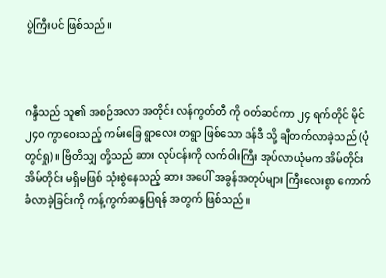ပွဲကြီးပင် ဖြစ်သည်။



ဂန္ဒီသည် သူ၏ အစဉ်အလာ အတိုင်း လန်ကွတ်တီ ကို ဝတ်ဆင်ကာ ၂၄ ရက်တိုင် မိုင် ၂၄၀ ကွာဝေးသည့် ကမ်းခြေ ရွာလေး တရွာ ဖြစ်သော ဒန်ဒီ သို့ ချီတက်လာခဲ့သည် (ပုံတွင်ရှု)။ ဗြိတိသျှ တို့သည် ဆား လုပ်ငန်းကို လက်ဝါးကြီး အုပ်လာယုံမက အိမ်တိုင်း အိမ်တိုင်း မရှိမဖြစ် သုံးစွဲနေသည့် ဆား အပေါ် အခွန်အတုပ်များ ကြီးလေးစွာ ကောက်ခံလာခဲ့ခြင်းကို ကန့်ကွက်ဆန္ဒပြရန် အတွက် ဖြစ်သည်။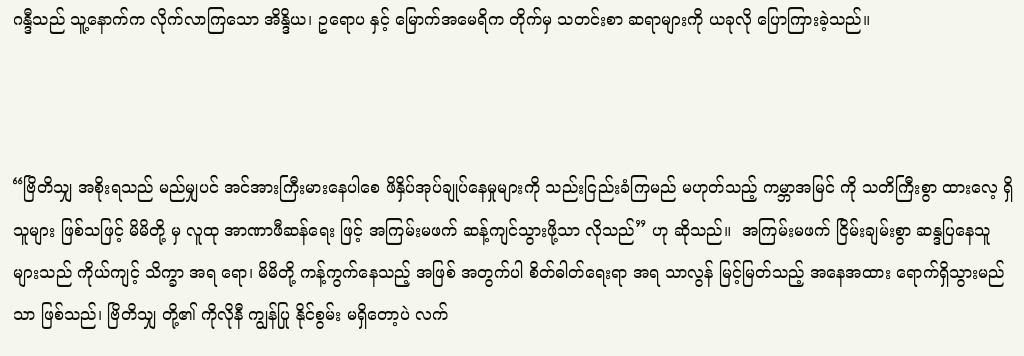ဂန္ဒီသည် သူ့နောက်က လိုက်လာကြသော အိန္ဒိယ၊ ဥရောပ နှင့် မြောက်အမေရိက တိုက်မှ သတင်းစာ ဆရာများကို ယခုလို ပြောကြားခဲ့သည်။



“ဗြိတိသျှ အစိုးရသည် မည်မျှပင် အင်အားကြီးမားနေပါစေ ဖိနှိပ်အုပ်ချုပ်နေမှုများကို သည်းငြည်းခံကြမည် မဟုတ်သည့် ကမ္ဘာအမြင် ကို သတိကြီးစွာ ထားလေ့ ရှိသူများ ဖြစ်သဖြင့် မိမိတို့ မှ လူထု အာဏာဖီဆန်ရေး ဖြင့် အကြမ်းမဖက် ဆန့်ကျင်သွားဖို့သာ လိုသည်” ဟု ဆိုသည်။  အကြမ်းမဖက် ငြိမ်းချမ်းစွာ ဆန္ဒပြနေသူများသည် ကိုယ်ကျင့် သိက္ခာ အရ ရော၊ မိမိတို့ ကန့်ကွက်နေသည့် အဖြစ် အတွက်ပါ စိတ်ဓါတ်ရေးရာ အရ သာလွန် မြင့်မြတ်သည့် အနေအထား ရောက်ရှိသွားမည်သာ ဖြစ်သည်၊ ဗြိတိသျှ တို့၏ ကိုလိုနီ ကျွန်ပြု နိုင်စွမ်း မရှိတော့ပဲ လက်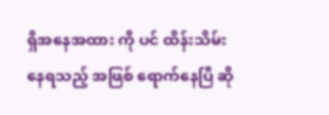ရှိအနေအထား ကို ပင် ထိန်းသိမ်းနေရသည့် အဖြစ် ရောက်နေပြီ ဆို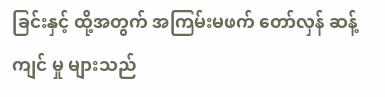ခြင်းနှင့် ထို့အတွက် အကြမ်းမဖက် တော်လှန် ဆန့်ကျင် မှု များသည်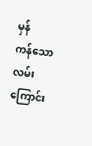မှန်ကန်‌သော လမ်းကြောင်း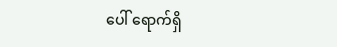ပေါ် ရောက်ရှိ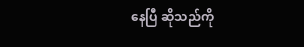နေပြီ ဆိုသည်ကို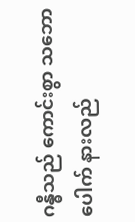ဂန္ဓီသည် ကောင်းစွာ သဘောပေါက် နားလည်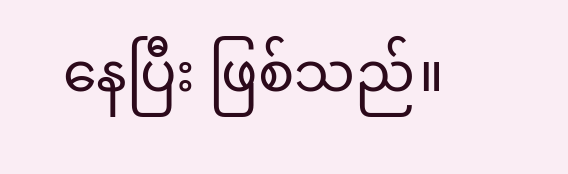နေပြီး ဖြစ်သည်။